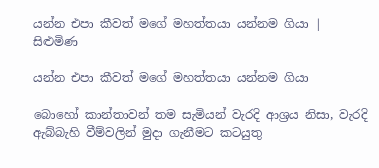යන්න එපා කීවත් මගේ මහත්තයා යන්නම ගියා | සිළුමිණ

යන්න එපා කීවත් මගේ මහත්තයා යන්නම ගියා

බොහෝ කාන්තාවන් තම සැමියන් වැරදි ආශ්‍රය නිසා, වැරදි ඇබ්බැහි වීම්වලින් මුදා ගැනීමට කටයුතු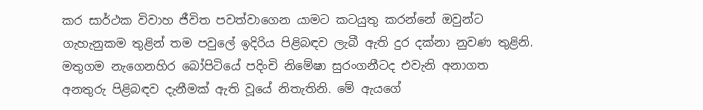කර සාර්ථක විවාහ ජීවිත පවත්වාගෙන යාමට කටයුතු කරන්නේ ඔවුන්ට ගැහැනුකම තුළින් තම පවුලේ ඉදිරිය පිළිබඳව ලැබී ඇති දුර දක්නා නුවණ තුළිනි. මතුගම නැගෙනහිර බෝපිටියේ පදිංචි නිමේෂා සුරංගනීටද එවැනි අනාගත අනතුරු පිළිබඳව දැනීමක් ඇති වූයේ නිතැතිනි. මේ ඇයගේ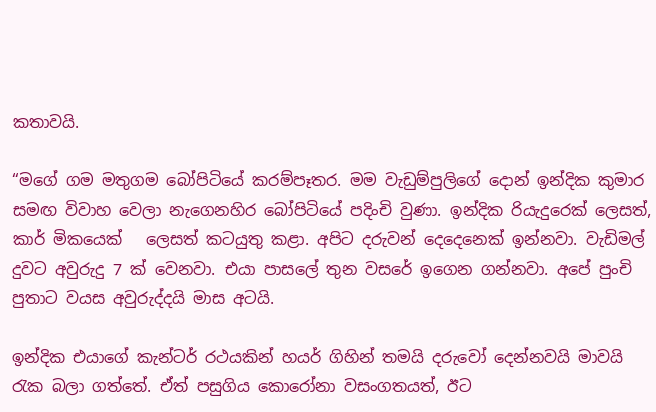කතාවයි.

“මගේ ගම මතුගම බෝපිටියේ කරම්පෑතර. මම වැඩුම්පුලිගේ දොන් ඉන්දික කුමාර සමඟ විවාහ වෙලා නැගෙනහිර බෝපිටියේ පදිංචි වුණා. ඉන්දික රියැදුරෙක් ලෙසත්, කාර් මිකයෙක්   ලෙසත් කටයුතු කළා. අපිට දරුවන් දෙදෙනෙක් ඉන්නවා. වැඩිමල් දුවට අවුරුදු 7 ක් වෙනවා. එයා පාසලේ තුන වසරේ ඉගෙන ගන්නවා. අපේ පුංචි පුතාට වයස අවුරුද්දයි මාස අටයි.

ඉන්දික එයාගේ කැන්ටර් රථයකින් හයර් ගිහින් තමයි දරුවෝ දෙන්නවයි මාවයි රැක බලා ගත්තේ. ඒත් පසුගිය කොරෝනා වසංගතයත්, ඊට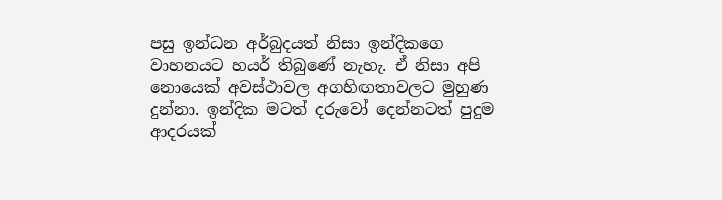පසු ඉන්ධන අර්බුදයත් නිසා ඉන්දිකගෙ වාහනයට හයර් තිබුණේ නැහැ. ඒ නිසා අපි නොයෙක් අවස්ථාවල අගහිඟතාවලට මුහුණ දුන්නා. ඉන්දික මටත් දරුවෝ දෙන්නටත් පුදුම ආදරයක්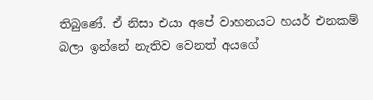තිබුණේ. ඒ නිසා එයා අපේ වාහනයට හයර් එනකම් බලා ඉන්නේ නැතිව වෙනත් අයගේ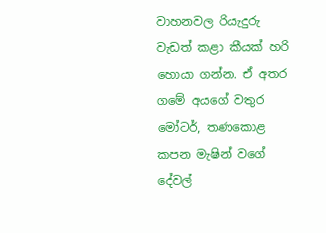වාහනවල රියැදුරු වැඩත් කළා කීයක් හරි හොයා ගන්න. ඒ අතර ගමේ අයගේ වතුර මෝටර්, තණකොළ කපන මැෂින් වගේ දේවල්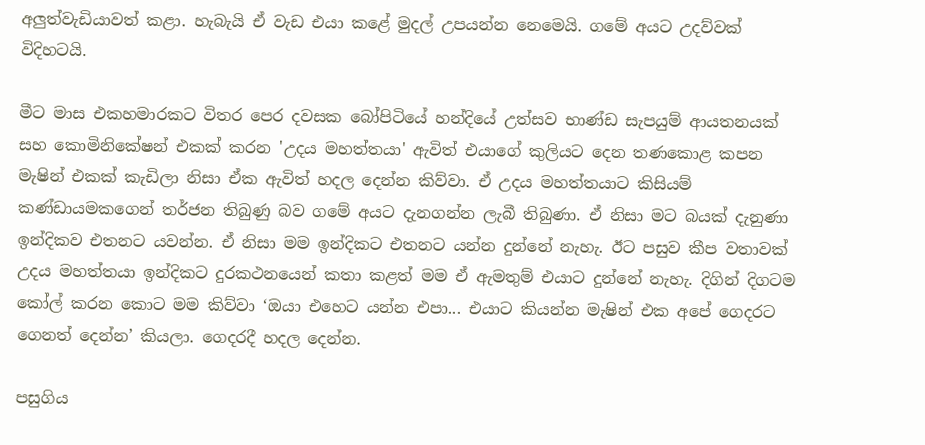අලුත්වැඩියාවත් කළා. හැබැයි ඒ වැඩ එයා කළේ මුදල් උපයන්න නෙමෙයි. ගමේ අයට උදව්වක් විදිහටයි.

මීට මාස එකහමාරකට විතර පෙර දවසක බෝපිටියේ හන්දියේ උත්සව භාණ්ඩ සැපයුම් ආයතනයක් සහ කොමිනිකේෂන් එකක් කරන 'උදය මහත්තයා' ඇවිත් එයාගේ කුලියට දෙන තණකොළ කපන මැෂින් එකක් කැඩිලා නිසා ඒක ඇවිත් හදල දෙන්න කිව්වා. ඒ උදය මහත්තයාට කිසියම් කණ්ඩායමකගෙන් තර්ජන තිබුණු බව ගමේ අයට දැනගන්න ලැබී තිබුණා. ඒ නිසා මට බයක් දැනුණා ඉන්දිකව එතනට යවන්න. ඒ නිසා මම ඉන්දිකට එතනට යන්න දුන්නේ නැහැ. ඊට පසුව කීප වතාවක් උදය මහත්තයා ඉන්දිකට දුරකථනයෙන් කතා කළත් මම ඒ ඇමතුම් එයාට දුන්නේ නැහැ. දිගින් දිගටම කෝල් කරන කොට මම කිව්වා ‘ඔයා එහෙට යන්න එපා... එයාට කියන්න මැෂින් එක අපේ ගෙදරට ගෙනත් දෙන්න’ කියලා. ගෙදරදී හදල දෙන්න.

පසුගිය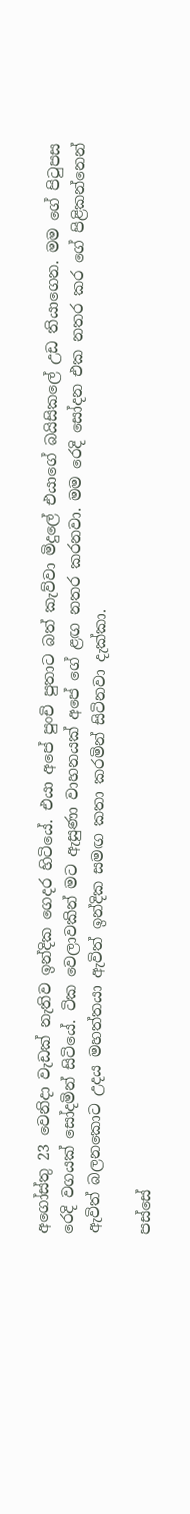අගෝස්තු 23 වෙනිදා වැඩක් නැතිව ඉන්දික ගෙදර හිටියේ. එයා අපේ පුංචි පුතාට බත් කැව්වා මිදුලේ එයාගේ බයිසිකලේ උඩ තියාගෙන. මම ගේ පිටුපස රෙදි වගයක් සෝදමින් සිටියේ. ටික වෙලාවකින් මට ඇසුණා වාහනයක් අපේ ගේ ළඟ නතර කරනවා. මම රෙදි සෝදන එක නතර කර ගේ පිළිකන්නෙන් ඇවිත් බලනකොට උදය මහත්තයා ඇවිත් ඉන්දික සමඟ කතා කරමින් සිටිනවා දැක්කා.

පස්සේ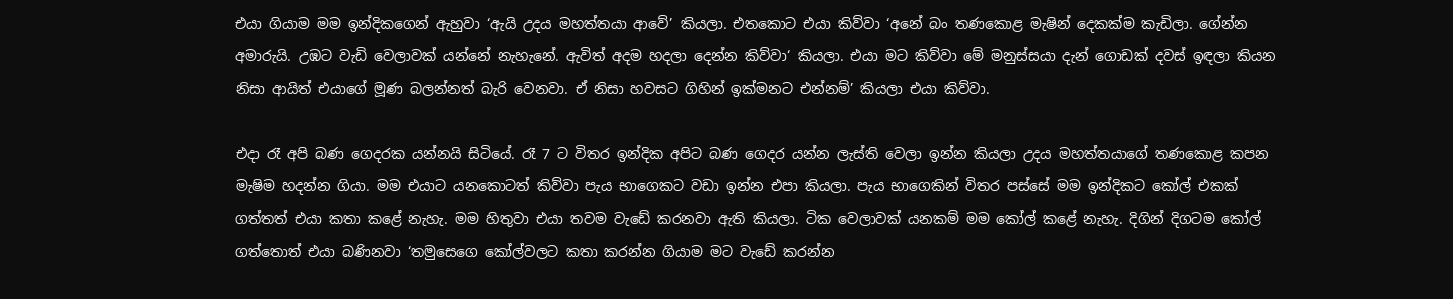එයා ගියාම මම ඉන්දිකගෙන් ඇහුවා ‘ඇයි උදය මහත්තයා ආවේ’ කියලා. එතකොට එයා කිව්වා ‘අනේ බං තණකොළ මැෂින් දෙකක්ම කැඩිලා. ගේන්න අමාරුයි. උඹට වැඩි වෙලාවක් යන්නේ නැහැනේ. ඇවිත් අදම හදලා දෙන්න කිව්වා‘ කියලා. එයා මට කිව්වා මේ මනුස්සයා දැන් ගොඩක් දවස් ඉඳලා කියන නිසා ආයිත් එයාගේ මූණ බලන්නත් බැරි වෙනවා. ඒ නිසා හවසට ගිහින් ඉක්මනට එන්නම්’ කියලා එයා කිව්වා.

එදා රෑ අපි බණ ගෙදරක යන්නයි සිටියේ. රෑ 7 ට විතර ඉන්දික අපිට බණ ගෙදර යන්න ලැස්ති වෙලා ඉන්න කියලා උදය මහත්තයාගේ තණකොළ කපන මැෂිම හදන්න ගියා. මම එයාට යනකොටත් කිව්වා පැය භාගෙකට වඩා ඉන්න එපා කියලා. පැය භාගෙකින් විතර පස්සේ මම ඉන්දිකට කෝල් එකක් ගත්තත් එයා කතා කළේ නැහැ. මම හිතුවා එයා තවම වැඩේ කරනවා ඇති කියලා. ටික වෙලාවක් යනකම් මම කෝල් කළේ නැහැ. දිගින් දිගටම කෝල් ගත්තොත් එයා බණිනවා ‘තමුසෙගෙ කෝල්වලට කතා කරන්න ගියාම මට වැඩේ කරන්න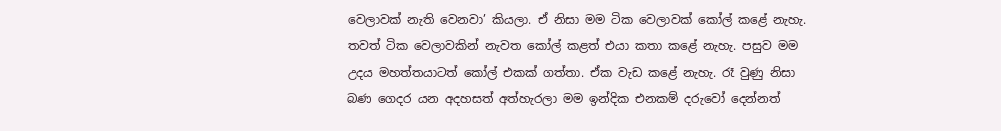වෙලාවක් නැති වෙනවා’ කියලා. ඒ නිසා මම ටික වෙලාවක් කෝල් කළේ නැහැ. තවත් ටික වෙලාවකින් නැවත කෝල් කළත් එයා කතා කළේ නැහැ. පසුව මම උදය මහත්තයාටත් කෝල් එකක් ගත්තා. ඒක වැඩ කළේ නැහැ. රෑ වුණු නිසා බණ ගෙදර යන අදහසත් අත්හැරලා මම ඉන්දික එනකම් දරුවෝ දෙන්නත්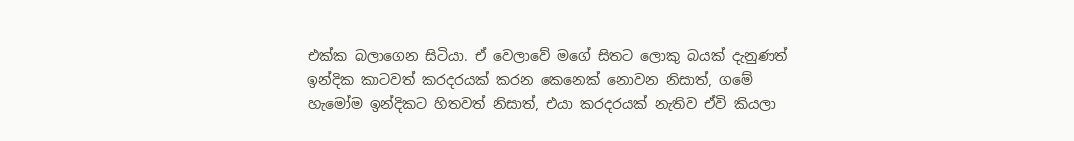එක්ක බලාගෙන සිටියා. ඒ වෙලාවේ මගේ සිතට ලොකු බයක් දැනුණත් ඉන්දික කාටවත් කරදරයක් කරන කෙනෙක් නොවන නිසාත්, ගමේ හැමෝම ඉන්දිකට හිතවත් නිසාත්, එයා කරදරයක් නැතිව ඒවි කියලා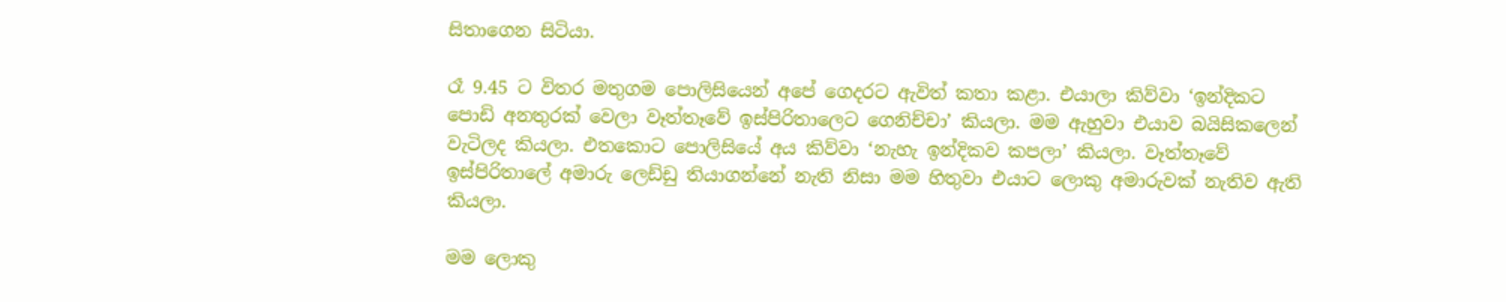සිතාගෙන සිටියා.

රෑ 9.45 ට විතර මතුගම පොලිසියෙන් අපේ ගෙදරට ඇවිත් කතා කළා. එයාලා කිව්වා ‘ඉන්දිකට පොඩි අනතුරක් වෙලා වෑත්තෑවේ ඉස්පිරිතාලෙට ගෙනිච්චා’ කියලා. මම ඇහුවා එයාව බයිසිකලෙන් වැටිලද කියලා. එතකොට පොලිසියේ අය කිව්වා ‘නැහැ ඉන්දිකව කපලා’ කියලා. වෑත්තෑවේ ඉස්පිරිතාලේ අමාරු ලෙඩ්ඩු තියාගන්නේ නැති නිසා මම හිතුවා එයාට ලොකු අමාරුවක් නැතිව ඇති කියලා.

මම ලොකු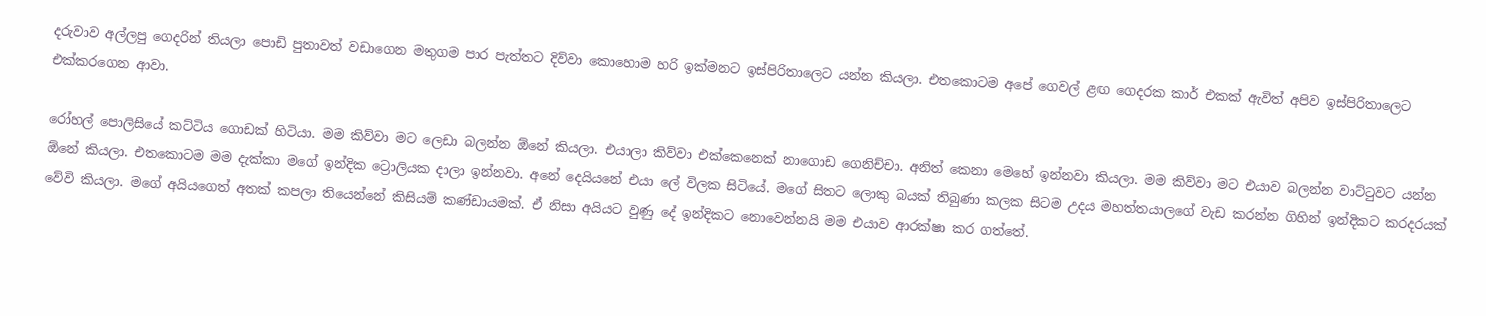දරුවාව අල්ලපු ගෙදරින් තියලා පොඩි පුතාවත් වඩාගෙන මතුගම පාර පැත්තට දිව්වා කොහොම හරි ඉක්මනට ඉස්පිරිතාලෙට යන්න කියලා. එතකොටම අපේ ගෙවල් ළඟ ගෙදරක කාර් එකක් ඇවිත් අපිව ඉස්පිරිතාලෙට එක්කරගෙන ආවා.

රෝහල් පොලිසියේ කට්ටිය ගොඩක් හිටියා. මම කිව්වා මට ලෙඩා බලන්න ඕනේ කියලා. එයාලා කිව්වා එක්කෙනෙක් නාගොඩ ගෙනිච්චා. අනිත් කෙනා මෙහේ ඉන්නවා කියලා. මම කිව්වා මට එයාව බලන්න වාට්ටුවට යන්න ඕනේ කියලා. එතකොටම මම දැක්කා මගේ ඉන්දික ට්‍රොලියක දාලා ඉන්නවා. අනේ දෙයියනේ එයා ලේ විලක සිටියේ. මගේ සිතට ලොකු බයක් තිබුණා කලක සිටම උදය මහත්තයාලගේ වැඩ කරන්න ගිහින් ඉන්දිකට කරදරයක් වේවි කියලා. මගේ අයියගෙත් අතක් කපලා තියෙන්නේ කිසියම් කණ්ඩායමක්. ඒ නිසා අයියට වුණු දේ ඉන්දිකට නොවෙන්නයි මම එයාව ආරක්ෂා කර ගත්තේ.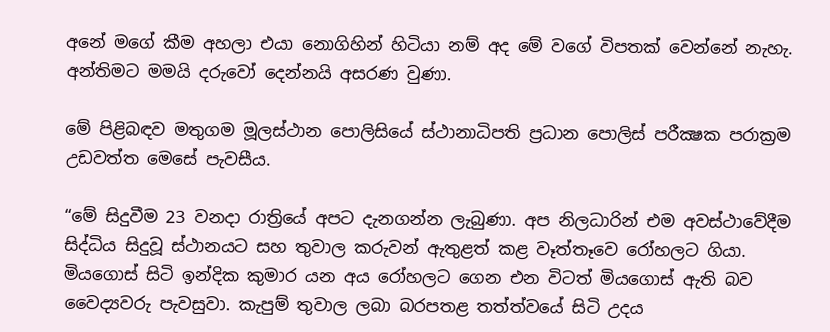අනේ මගේ කීම අහලා එයා නොගිහින් හිටියා නම් අද මේ වගේ විපතක් වෙන්නේ නැහැ. අන්තිමට මමයි දරුවෝ දෙන්නයි අසරණ වුණා.

මේ පිළිබඳව මතුගම මූලස්ථාන පොලිසියේ ස්ථානාධිපති ප්‍රධාන පොලිස් පරීක්‍ෂක පරාක්‍රම උඩවත්ත මෙසේ පැවසීය.

“මේ සිදුවීම 23 වනදා රාත්‍රියේ අපට දැනගන්න ලැබුණා. අප නිලධාරින් එම අවස්ථාවේදීම සිද්ධිය සිදුවූ ස්ථානයට සහ තුවාල කරුවන් ඇතුළත් කළ වෑත්තෑවෙ රෝහලට ගියා. මියගොස් සිටි ඉන්දික කුමාර යන අය රෝහලට ගෙන එන විටත් මියගොස් ඇති බව වෛද්‍යවරු පැවසුවා. කැපුම් තුවාල ලබා බරපතළ තත්ත්වයේ සිටි උදය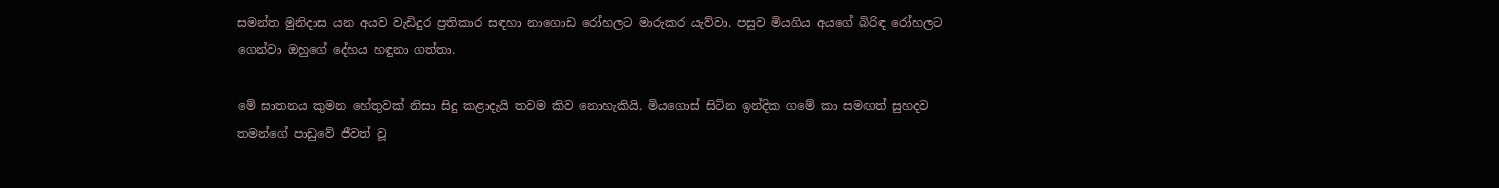සමන්ත මුනිදාස යන අයව වැඩිදුර ප්‍රතිකාර සඳහා නාගොඩ රෝහලට මාරුකර යැව්වා. පසුව මියගිය අයගේ බිරිඳ රෝහලට ගෙන්වා ඔහුගේ දේහය හඳුනා ගත්තා.

මේ ඝාතනය කුමන හේතුවක් නිසා සිදු කළාදැයි තවම කිව නොහැකියි. මියගොස් සිටින ඉන්දික ගමේ කා සමඟත් සුහදව තමන්ගේ පාඩුවේ ජීවත් වූ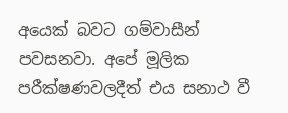අයෙක් බවට ගම්වාසීන් පවසනවා. අපේ මූලික පරීක්ෂණවලදීත් එය සනාථ වී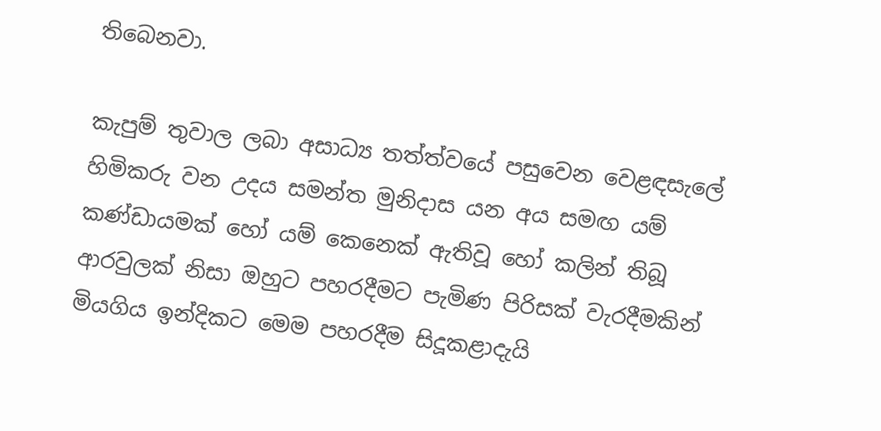තිබෙනවා.

කැපුම් තුවාල ලබා අසාධ්‍ය තත්ත්වයේ පසුවෙන වෙළඳසැලේ හිමිකරු වන උදය සමන්ත මුනිදාස යන අය සමඟ යම් කණ්ඩායමක් හෝ යම් කෙනෙක් ඇතිවූ හෝ කලින් තිබූ ආරවුලක් නිසා ඔහුට පහරදීමට පැමිණ පිරිසක් වැරදීමකින් මියගිය ඉන්දිකට මෙම පහරදීම සිදූකළාදැයි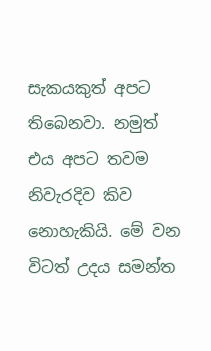සැකයකුත් අපට තිබෙනවා. නමුත් එය අපට තවම නිවැරදිව කිව නොහැකියි. මේ වන විටත් උදය සමන්ත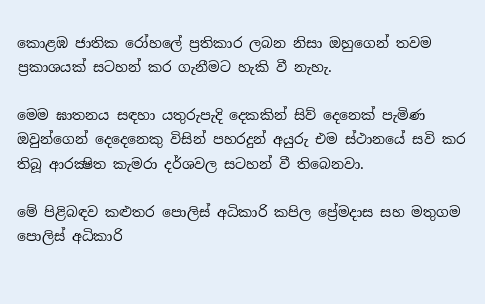කොළඹ ජාතික රෝහලේ ප්‍රතිකාර ලබන නිසා ඔහුගෙන් තවම ප්‍රකාශයක් සටහන් කර ගැනීමට හැකි වී නැහැ.

මෙම ඝාතනය සඳහා යතුරුපැදි දෙකකින් සිව් දෙනෙක් පැමිණ ඔවුන්ගෙන් දෙදෙනෙකු විසින් පහරදුන් අයුරු එම ස්ථානයේ සවි කර තිබූ ආරක්‍ෂිත කැමරා දර්ශවල සටහන් වී තිබෙනවා.

මේ පිළිබඳව කළුතර පොලිස් අධිකාරි කපිල ප්‍රේමදාස සහ මතුගම පොලිස් අධිකාරි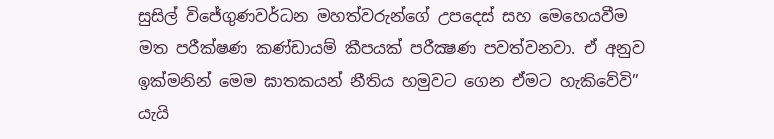සුසිල් විජේගුණවර්ධන මහත්වරුන්ගේ උපදෙස් සහ මෙහෙයවීම මත පරීක්ෂණ කණ්ඩායම් කීපයක් පරීක්‍ෂණ පවත්වනවා. ඒ අනුව ඉක්මනින් මෙම ඝාතකයන් නීතිය හමුවට ගෙන ඒමට හැකිවේවි” යැයි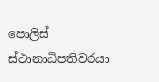පොලිස් ස්ථානාධිපතිවරයා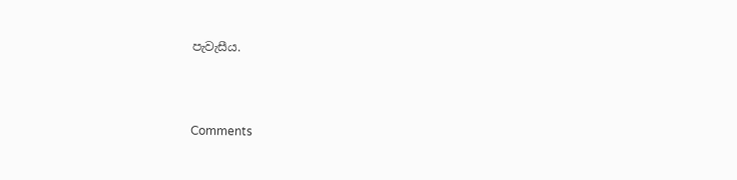පැවැසීය.





Comments